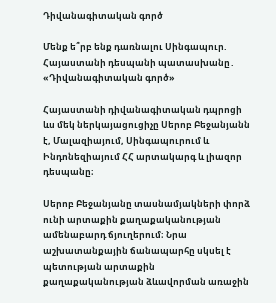Դիվանագիտական գործ

Մենք ե՞րբ ենք դառնալու Սինգապուր. Հայաստանի դեսպանի պատասխանը․ «Դիվանագիտական գործ»

Հայաստանի դիվանագիտական դպրոցի ևս մեկ ներկայացուցիչը Սերոբ Բեջանյանն է, Մալազիայում, Սինգապուրում և Ինդոնեզիայում ՀՀ արտակարգ և լիազոր դեսպանը։

Սերոբ Բեջանյանը տասնամյակների փորձ ունի արտաքին քաղաքականության ամենաբարդ ճյուղերում։ Նրա աշխատանքային ճանապարհը սկսել է պետության արտաքին քաղաքականության ձևավորման առաջին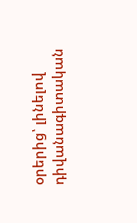օրերից՝ լինելով դիվանագիտական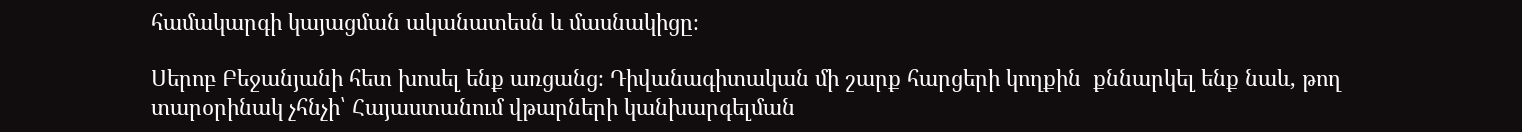համակարգի կայացման ականատեսն և մասնակիցը։

Սերոբ Բեջանյանի հետ խոսել ենք առցանց։ Դիվանագիտական մի շարք հարցերի կողքին  քննարկել ենք նաև, թող տարօրինակ չհնչի՝ Հայաստանում վթարների կանխարգելման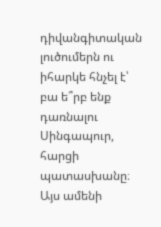դիվանգիտական լուծումերն ու իհարկե հնչել է՝ բա ե՞րբ ենք դառնալու Սինգապուր, հարցի պատասխանը։ Այս ամենի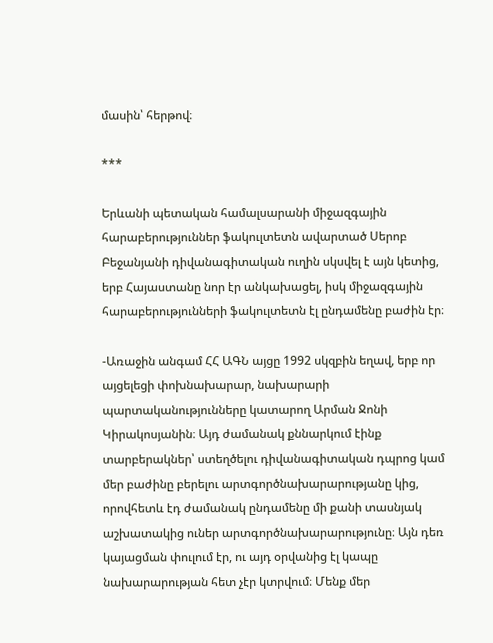մասին՝ հերթով։

***

Երևանի պետական համալսարանի միջազգային հարաբերություններ ֆակուլտետն ավարտած Սերոբ Բեջանյանի դիվանագիտական ուղին սկսվել է այն կետից, երբ Հայաստանը նոր էր անկախացել, իսկ միջազգային հարաբերությունների ֆակուլտետն էլ ընդամենը բաժին էր։

-Առաջին անգամ ՀՀ ԱԳՆ այցը 1992 սկզբին եղավ, երբ որ այցելեցի փոխնախարար, նախարարի պարտականությունները կատարող Արման Ջոնի Կիրակոսյանին։ Այդ ժամանակ քննարկում էինք տարբերակներ՝ ստեղծելու դիվանագիտական դպրոց կամ մեր բաժինը բերելու արտգործնախարարությանը կից, որովհետև էդ ժամանակ ընդամենը մի քանի տասնյակ աշխատակից ուներ արտգործնախարարությունը։ Այն դեռ կայացման փուլում էր, ու այդ օրվանից էլ կապը նախարարության հետ չէր կտրվում։ Մենք մեր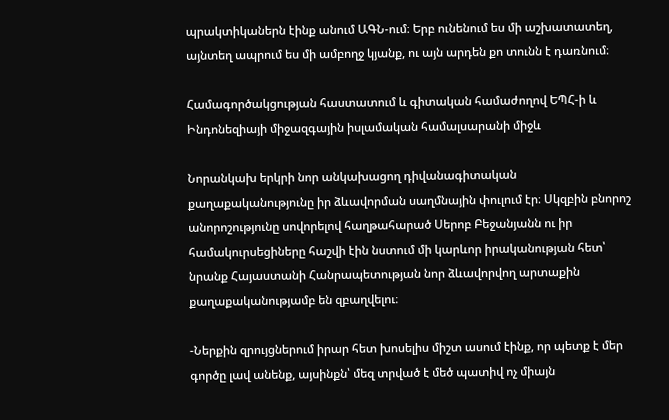պրակտիկաներն էինք անում ԱԳՆ-ում։ Երբ ունենում ես մի աշխատատեղ, այնտեղ ապրում ես մի ամբողջ կյանք, ու այն արդեն քո տունն է դառնում։

Համագործակցության հաստատում և գիտական համաժողով ԵՊՀ-ի և Ինդոնեզիայի միջազգային իսլամական համալսարանի միջև

Նորանկախ երկրի նոր անկախացող դիվանագիտական քաղաքականությունը իր ձևավորման սաղմնային փուլում էր։ Սկզբին բնորոշ անորոշությունը սովորելով հաղթահարած Սերոբ Բեջանյանն ու իր համակուրսեցիները հաշվի էին նստում մի կարևոր իրականության հետ՝ նրանք Հայաստանի Հանրապետության նոր ձևավորվող արտաքին քաղաքականությամբ են զբաղվելու։

-Ներքին զրույցներում իրար հետ խոսելիս միշտ ասում էինք, որ պետք է մեր գործը լավ անենք, այսինքն՝ մեզ տրված է մեծ պատիվ ոչ միայն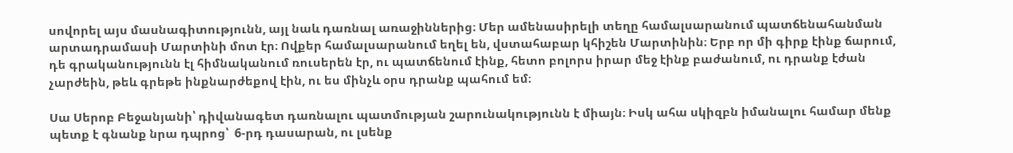սովորել այս մասնագիտությունն, այլ նաև դառնալ առաջիններից։ Մեր ամենասիրելի տեղը համալսարանում պատճենահանման արտադրամասի Մարտինի մոտ էր։ Ովքեր համալսարանում եղել են, վստահաբար կհիշեն Մարտինին։ Երբ որ մի գիրք էինք ճարում, դե գրականությունն էլ հիմնականում ռուսերեն էր, ու պատճենում էինք, հետո բոլորս իրար մեջ էինք բաժանում, ու դրանք էժան չարժեին, թեև գրեթե ինքնարժեքով էին, ու ես մինչև օրս դրանք պահում եմ։

Սա Սերոբ Բեջանյանի՝ դիվանագետ դառնալու պատմության շարունակությունն է միայն։ Իսկ ահա սկիզբն իմանալու համար մենք պետք է գնանք նրա դպրոց՝  6-րդ դասարան, ու լսենք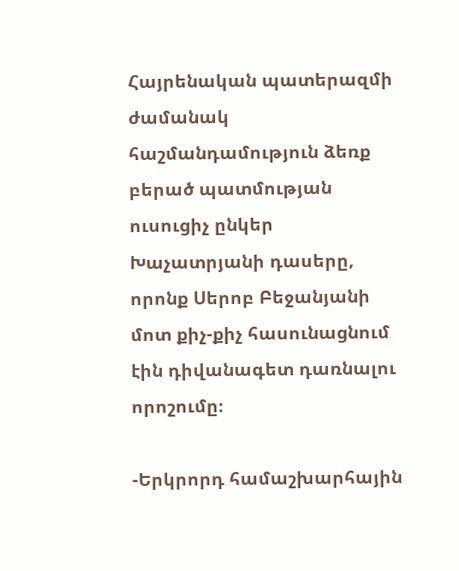Հայրենական պատերազմի ժամանակ հաշմանդամություն ձեռք բերած պատմության ուսուցիչ ընկեր Խաչատրյանի դասերը, որոնք Սերոբ Բեջանյանի մոտ քիչ-քիչ հասունացնում էին դիվանագետ դառնալու որոշումը։

-Երկրորդ համաշխարհային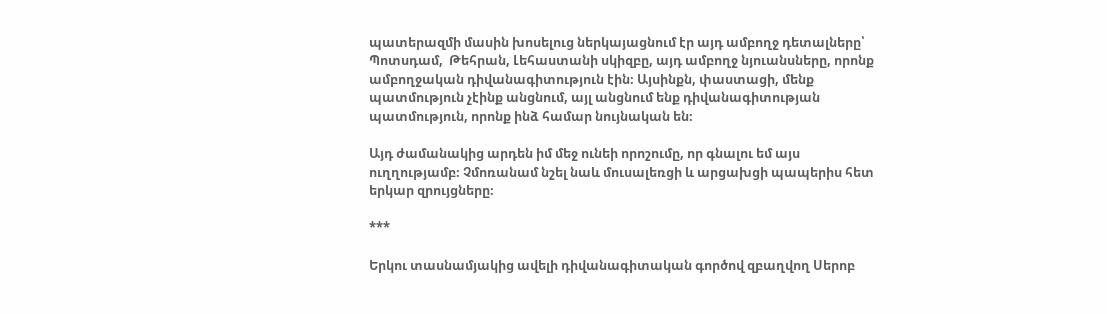պատերազմի մասին խոսելուց ներկայացնում էր այդ ամբողջ դետալները՝ Պոտսդամ,  Թեհրան, Լեհաստանի սկիզբը, այդ ամբողջ նյուանսները, որոնք ամբողջական դիվանագիտություն էին։ Այսինքն, փաստացի, մենք պատմություն չէինք անցնում, այլ անցնում ենք դիվանագիտության պատմություն, որոնք ինձ համար նույնական են։

Այդ ժամանակից արդեն իմ մեջ ունեի որոշումը, որ գնալու եմ այս ուղղությամբ։ Չմոռանամ նշել նաև մուսալեռցի և արցախցի պապերիս հետ երկար զրույցները։

***

Երկու տասնամյակից ավելի դիվանագիտական գործով զբաղվող Սերոբ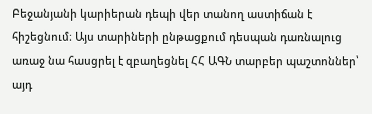Բեջանյանի կարիերան դեպի վեր տանող աստիճան է հիշեցնում։ Այս տարիների ընթացքում դեսպան դառնալուց առաջ նա հասցրել է զբաղեցնել ՀՀ ԱԳՆ տարբեր պաշտոններ՝ այդ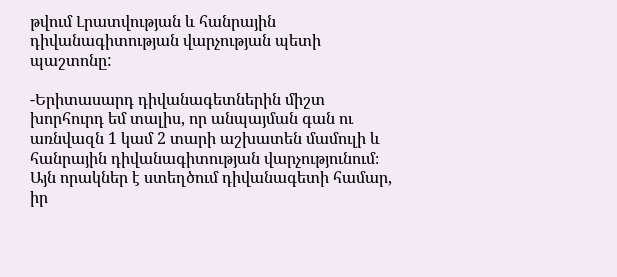թվում Լրատվության և հանրային դիվանագիտության վարչության պետի պաշտոնը:

-Երիտասարդ դիվանագետներին միշտ խորհուրդ եմ տալիս, որ անպայման գան ու առնվազն 1 կամ 2 տարի աշխատեն մամուլի և հանրային դիվանագիտության վարչությունում։ Այն որակներ է ստեղծում դիվանագետի համար, իր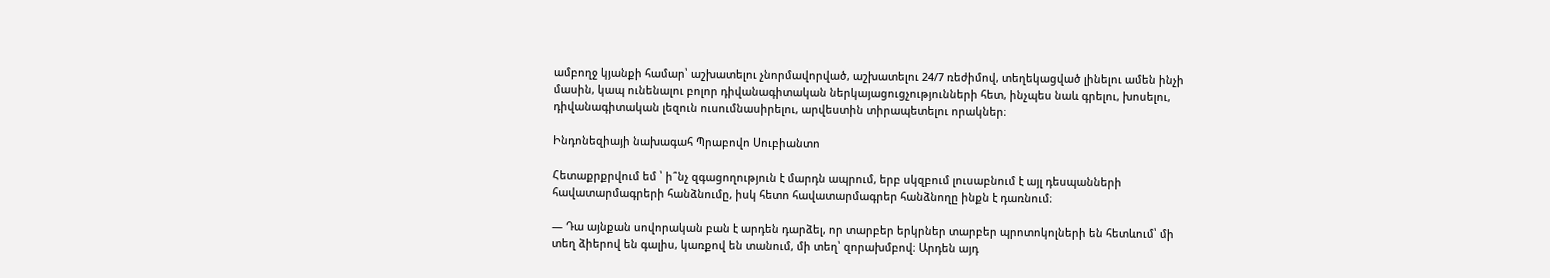ամբողջ կյանքի համար՝ աշխատելու չնորմավորված, աշխատելու 24/7 ռեժիմով, տեղեկացված լինելու ամեն ինչի մասին, կապ ունենալու բոլոր դիվանագիտական ներկայացուցչությունների հետ, ինչպես նաև գրելու, խոսելու, դիվանագիտական լեզուն ուսումնասիրելու, արվեստին տիրապետելու որակներ։

Ինդոնեզիայի նախագահ Պրաբովո Սուբիանտո

Հետաքրքրվում եմ ՝ ի՞նչ զգացողություն է մարդն ապրում, երբ սկզբում լուսաբնում է այլ դեսպանների հավատարմագրերի հանձնումը, իսկ հետո հավատարմագրեր հանձնողը ինքն է դառնում։

— Դա այնքան սովորական բան է արդեն դարձել, որ տարբեր երկրներ տարբեր պրոտոկոլների են հետևում՝ մի տեղ ձիերով են գալիս, կառքով են տանում, մի տեղ՝ զորախմբով։ Արդեն այդ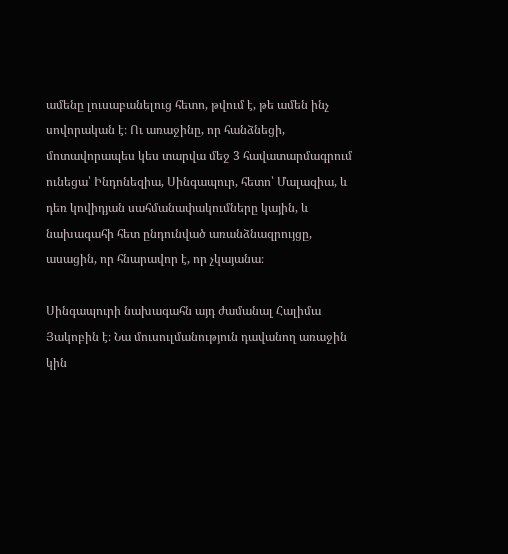ամենը լուսաբանելուց հետո, թվում է, թե ամեն ինչ սովորական է։ Ու առաջինը, որ հանձնեցի, մոտավորապես կես տարվա մեջ 3 հավատարմագրում ունեցա՝ Ինդոնեզիա, Սինգապուր, հետո՝ Մալազիա, և դեռ կովիդյան սահմանափակումները կային, և նախագահի հետ ընդունված առանձնազրույցը, ասացին, որ հնարավոր է, որ չկայանա։

Սինգապուրի նախագահն այդ ժամանալ Հալիմա Յակոբին է։ Նա մուսուլմանություն դավանող առաջին կին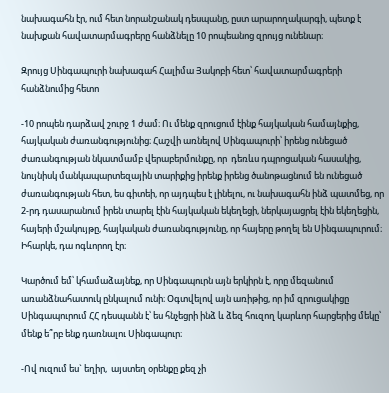նախագահն էր, ում հետ նորանշանակ դեսպանը, ըստ արարողակարգի, պետք է նախքան հավատարմագրերը հանձնելը 10 րոպեանոց զրույց ունենար։

Զրույց Սինգապուրի նախագահ Հալիմա Յակոբի հետ՝ հավատարմագրերի հանձնումից հետո

-10 րոպեն դարձավ շուրջ 1 ժամ։ Ու մենք զրուցում էինք հայկական համայնքից, հայկական ժառանգությունից։ Հաշվի առնելով Սինգապուրի՝ իրենց ունեցած ժառանգության նկատմամբ վերաբերմունքը, որ  դեռևս դպրոցական հասակից, նույնիսկ մանկապարտեզային տարիքից իրենք իրենց ծանոթացնում են ունեցած ժառանգության հետ, ես գիտեի, որ այդպես է լինելու, ու նախագահն ինձ պատմեց, որ 2-րդ դասարանում իրեն տարել էին հայկական եկեղեցի, ներկայացրել էին եկեղեցին, հայերի մշակույթը, հայկական ժառանգությունը, որ հայերը թողել են Սինգապուրում։ Իհարկե, դա ոգևորող էր։

Կարծում եմ՝ կհամաձայնեք, որ Սինգապուրն այն երկիրն է, որը մեզանում առանձնահատուկ ընկալում ունի։ Օգտվելով այն առիթից, որ իմ զրուցակիցը Սինգապուրում ՀՀ դեսպանն է՝ ես հնչեցրի ինձ և ձեզ հուզող կարևոր հարցերից մեկը՝ մենք ե՞րբ ենք դառնալու Սինգապուր։

-Ով ուզում ես` եղիր,  այստեղ օրենքը քեզ չի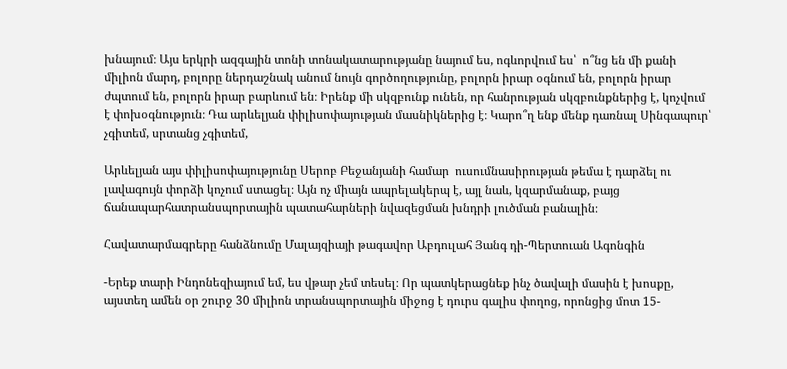խնայում։ Այս երկրի ազգային տոնի տոնակատարությանը նայում ես, ոգևորվում ես՝  ո՞նց են մի քանի միլիոն մարդ, բոլորը ներդաշնակ անում նույն գործողությունը, բոլորն իրար օգնում են, բոլորն իրար ժպտում են, բոլորն իրար բարևում են։ Իրենք մի սկզբունք ունեն, որ հանրության սկզբունքներից է, կոչվում է փոխօգնություն։ Դա արևելյան փիլիսոփայության մասնիկներից է։ Կարո՞ղ ենք մենք դառնալ Սինգապուր՝ չգիտեմ, սրտանց չգիտեմ,

Արևելյան այս փիլիսոփայությունը Սերոբ Բեջանյանի համար  ուսումնասիրության թեմա է դարձել ու լավագույն փորձի կոչում ստացել։ Այն ոչ միայն ապրելակերպ է, այլ նաև, կզարմանաք, բայց ճանապարհատրանսպորտային պատահարների նվազեցման խնդրի լուծման բանալին։

Հավատարմագրերը հանձնումը Մալայզիայի թագավոր Աբդուլահ Յանգ դի-Պերտուան Ագոնգին

-Երեք տարի Ինդոնեզիայում եմ, ես վթար չեմ տեսել։ Որ պատկերացնեք ինչ ծավալի մասին է խոսքը, այստեղ ամեն օր շուրջ 30 միլիոն տրանսպորտային միջոց է դուրս գալիս փողոց, որոնցից մոտ 15-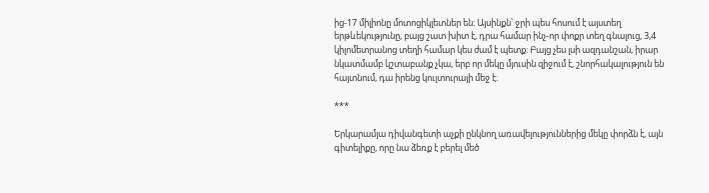ից-17 միլիոնը մոտոցիկլետներ են։ Այսինքն՝ ջրի պես հոսում է այստեղ երթևեկությունը, բայց շատ խիտ է, դրա համար ինչ-որ փոքր տեղ գնալուց, 3,4 կիլոմետրանոց տեղի համար կես ժամ է պետք։ Բայց չես լսի ազդանշան, իրար նկատմամբ կշտաբանք չկա, երբ որ մեկը մյուսին զիջում է, շնորհակալություն են հայտնում, դա իրենց կուլտուրայի մեջ է։

***

Երկարամյա դիվանգետի աչքի ընկնող առավելություններից մեկը փորձն է, այն գիտելիքը, որը նա ձեռք է բերել մեծ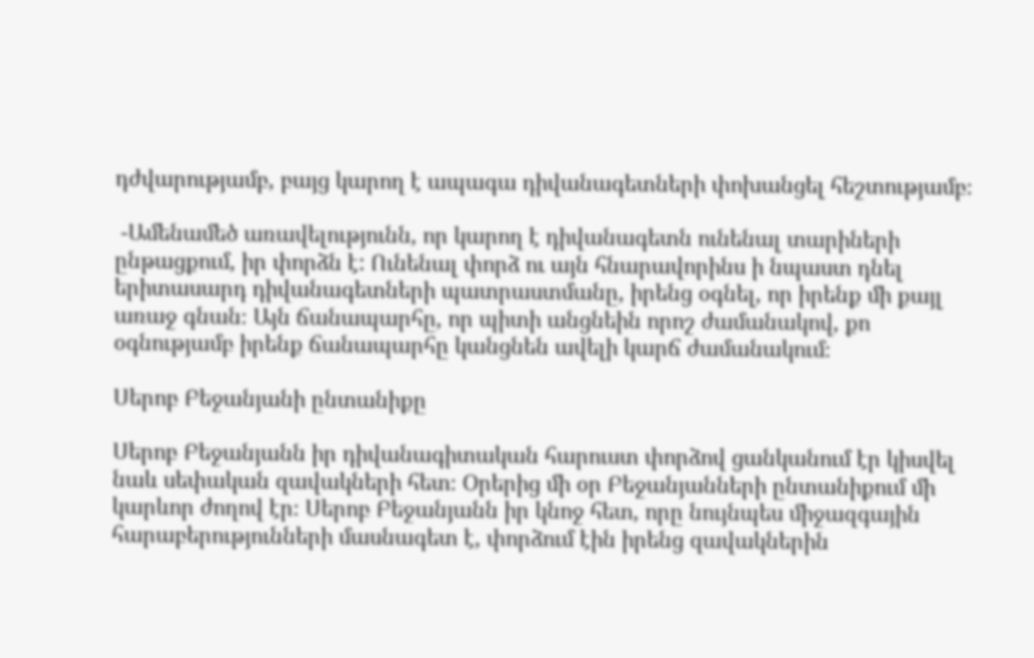դժվարությամբ, բայց կարող է ապագա դիվանագետների փոխանցել հեշտությամբ։

 -Ամենամեծ առավելությունն, որ կարող է դիվանագետն ունենալ տարիների ընթացքում, իր փորձն է: Ունենալ փորձ ու այն հնարավորինս ի նպաստ դնել երիտասարդ դիվանագետների պատրաստմանը, իրենց օգնել, որ իրենք մի քայլ առաջ գնան։ Այն ճանապարհը, որ պիտի անցնեին որոշ ժամանակով, քո օգնությամբ իրենք ճանապարհը կանցնեն ավելի կարճ ժամանակում։

Սերոբ Բեջանյանի ընտանիքը

Սերոբ Բեջանյանն իր դիվանագիտական հարուստ փորձով ցանկանում էր կիսվել նաև սեփական զավակների հետ։ Օրերից մի օր Բեջանյանների ընտանիքում մի կարևոր ժողով էր։ Սերոբ Բեջանյանն իր կնոջ հետ, որը նույնպես միջազգային հարաբերությունների մասնագետ է, փորձում էին իրենց զավակներին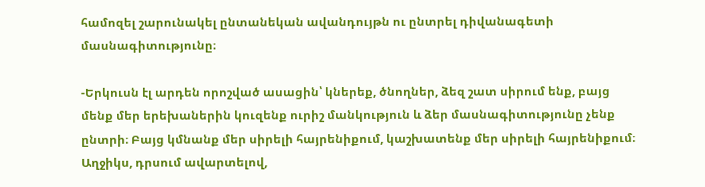համոզել շարունակել ընտանեկան ավանդույթն ու ընտրել դիվանագետի մասնագիտությունը։

-Երկուսն էլ արդեն որոշված ասացին՝ կներեք, ծնողներ, ձեզ շատ սիրում ենք, բայց մենք մեր երեխաներին կուզենք ուրիշ մանկություն և ձեր մասնագիտությունը չենք ընտրի։ Բայց կմնանք մեր սիրելի հայրենիքում, կաշխատենք մեր սիրելի հայրենիքում։ Աղջիկս, դրսում ավարտելով,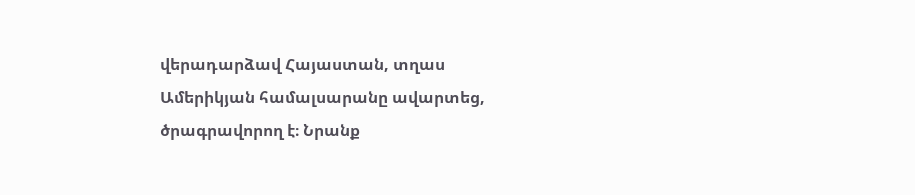վերադարձավ Հայաստան, տղաս Ամերիկյան համալսարանը ավարտեց, ծրագրավորող է։ Նրանք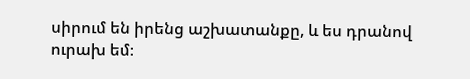սիրում են իրենց աշխատանքը, և ես դրանով ուրախ եմ։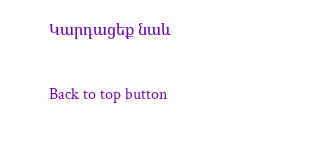Կարդացեք նաև

Back to top button